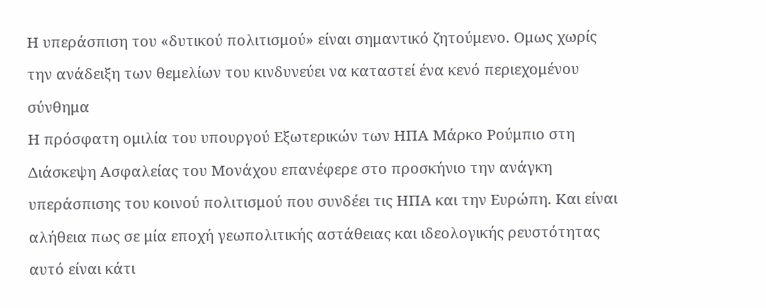Η υπεράσπιση του «δυτικού πολιτισμού» είναι σημαντικό ζητούμενο. Ομως χωρίς την ανάδειξη των θεμελίων του κινδυνεύει να καταστεί ένα κενό περιεχομένου σύνθημα
Η πρόσφατη ομιλία του υπουργού Εξωτερικών των ΗΠΑ Μάρκο Ρούμπιο στη Διάσκεψη Ασφαλείας του Μονάχου επανέφερε στο προσκήνιο την ανάγκη υπεράσπισης του κοινού πολιτισμού που συνδέει τις ΗΠΑ και την Ευρώπη. Και είναι αλήθεια πως σε μία εποχή γεωπολιτικής αστάθειας και ιδεολογικής ρευστότητας αυτό είναι κάτι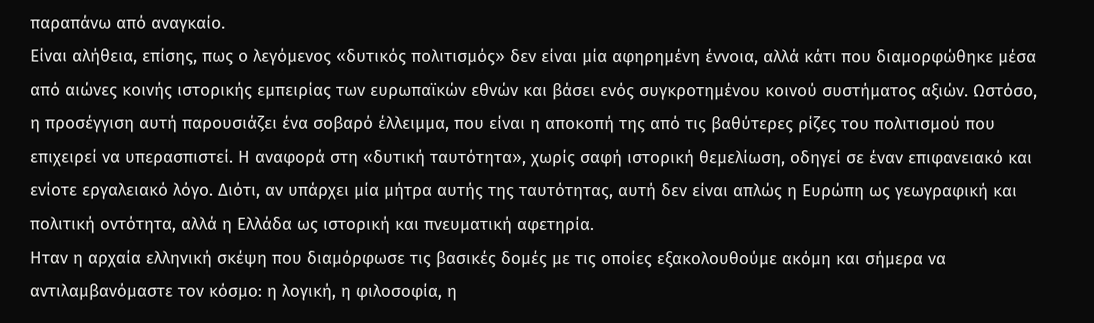παραπάνω από αναγκαίο.
Είναι αλήθεια, επίσης, πως ο λεγόμενος «δυτικός πολιτισμός» δεν είναι μία αφηρημένη έννοια, αλλά κάτι που διαμορφώθηκε μέσα από αιώνες κοινής ιστορικής εμπειρίας των ευρωπαϊκών εθνών και βάσει ενός συγκροτημένου κοινού συστήματος αξιών. Ωστόσο, η προσέγγιση αυτή παρουσιάζει ένα σοβαρό έλλειμμα, που είναι η αποκοπή της από τις βαθύτερες ρίζες του πολιτισμού που επιχειρεί να υπερασπιστεί. Η αναφορά στη «δυτική ταυτότητα», χωρίς σαφή ιστορική θεμελίωση, οδηγεί σε έναν επιφανειακό και ενίοτε εργαλειακό λόγο. Διότι, αν υπάρχει μία μήτρα αυτής της ταυτότητας, αυτή δεν είναι απλώς η Ευρώπη ως γεωγραφική και πολιτική οντότητα, αλλά η Ελλάδα ως ιστορική και πνευματική αφετηρία.
Ηταν η αρχαία ελληνική σκέψη που διαμόρφωσε τις βασικές δομές με τις οποίες εξακολουθούμε ακόμη και σήμερα να αντιλαμβανόμαστε τον κόσμο: η λογική, η φιλοσοφία, η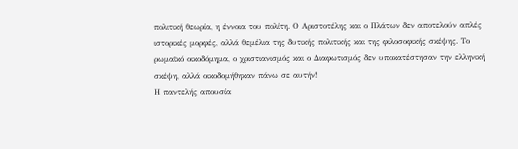πολιτική θεωρία, η έννοια του πολίτη. Ο Αριστοτέλης και ο Πλάτων δεν αποτελούν απλές ιστορικές μορφές, αλλά θεμέλια της δυτικής πολιτικής και της φιλοσοφικής σκέψης. Το ρωμαϊκό οικοδόμημα, ο χριστιανισμός και ο Διαφωτισμός δεν υποκατέστησαν την ελληνική σκέψη, αλλά οικοδομήθηκαν πάνω σε αυτήν!
Η παντελής απουσία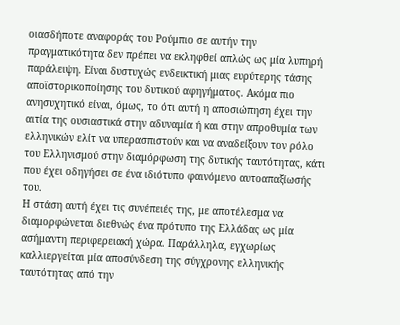οιασδήποτε αναφοράς του Ρούμπιο σε αυτήν την πραγματικότητα δεν πρέπει να εκληφθεί απλώς ως μία λυπηρή παράλειψη. Είναι δυστυχώς ενδεικτική μιας ευρύτερης τάσης αποϊστορικοποίησης του δυτικού αφηγήματος. Ακόμα πιο ανησυχητικό είναι, όμως, το ότι αυτή η αποσιώπηση έχει την αιτία της ουσιαστικά στην αδυναμία ή και στην απροθυμία των ελληνικών ελίτ να υπερασπιστούν και να αναδείξουν τον ρόλο του Ελληνισμού στην διαμόρφωση της δυτικής ταυτότητας, κάτι που έχει οδηγήσει σε ένα ιδιότυπο φαινόμενο αυτοαπαξίωσής του.
Η στάση αυτή έχει τις συνέπειές της, με αποτέλεσμα να διαμορφώνεται διεθνώς ένα πρότυπο της Ελλάδας ως μία ασήμαντη περιφερειακή χώρα. Παράλληλα, εγχωρίως καλλιεργείται μία αποσύνδεση της σύγχρονης ελληνικής ταυτότητας από την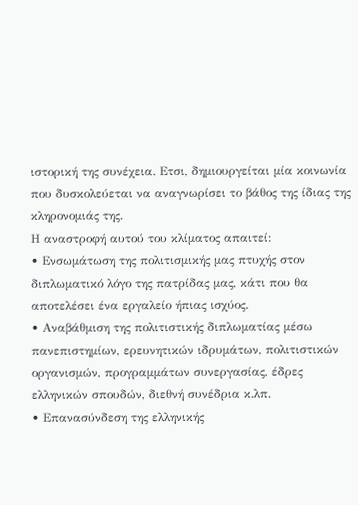ιστορική της συνέχεια. Ετσι, δημιουργείται μία κοινωνία που δυσκολεύεται να αναγνωρίσει το βάθος της ίδιας της κληρονομιάς της.
Η αναστροφή αυτού του κλίματος απαιτεί:
• Ενσωμάτωση της πολιτισμικής μας πτυχής στον διπλωματικό λόγο της πατρίδας μας, κάτι που θα αποτελέσει ένα εργαλείο ήπιας ισχύος.
• Αναβάθμιση της πολιτιστικής διπλωματίας μέσω πανεπιστημίων, ερευνητικών ιδρυμάτων, πολιτιστικών οργανισμών, προγραμμάτων συνεργασίας, έδρες ελληνικών σπουδών, διεθνή συνέδρια κ.λπ.
• Επανασύνδεση της ελληνικής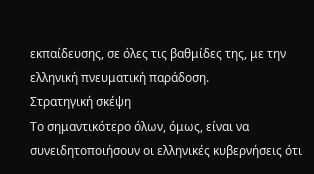εκπαίδευσης, σε όλες τις βαθμίδες της, με την ελληνική πνευματική παράδοση.
Στρατηγική σκέψη
Το σημαντικότερο όλων, όμως, είναι να συνειδητοποιήσουν οι ελληνικές κυβερνήσεις ότι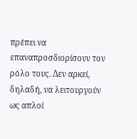πρέπει να επαναπροσδιορίσουν τον ρόλο τους. Δεν αρκεί, δηλαδή, να λειτουργούν ως απλοί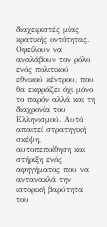διαχειριστές μίας κρατικής οντότητας. Οφείλουν να αναλάβουν τον ρόλο ενός πολιτικού εθνικού κέντρου, που θα εκφράζει όχι μόνο το παρόν αλλά και τη διαχρονία του Ελληνισμού. Αυτό απαιτεί στρατηγική σκέψη, αυτοπεποίθηση και στήριξη ενός αφηγήματος που να αντανακλά την ιστορική βαρύτητα του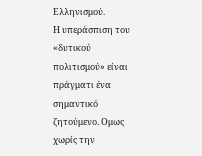Ελληνισμού.
Η υπεράσπιση του «δυτικού πολιτισμού» είναι πράγματι ένα σημαντικό ζητούμενο. Ομως χωρίς την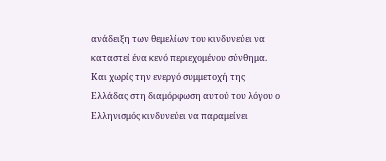ανάδειξη των θεμελίων του κινδυνεύει να καταστεί ένα κενό περιεχομένου σύνθημα. Και χωρίς την ενεργό συμμετοχή της Ελλάδας στη διαμόρφωση αυτού του λόγου ο Ελληνισμός κινδυνεύει να παραμείνει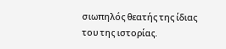σιωπηλός θεατής της ίδιας του της ιστορίας.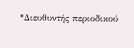*Διευθυντής περιοδικού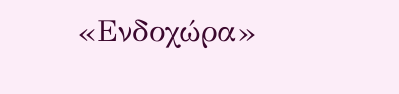«Ενδοχώρα»